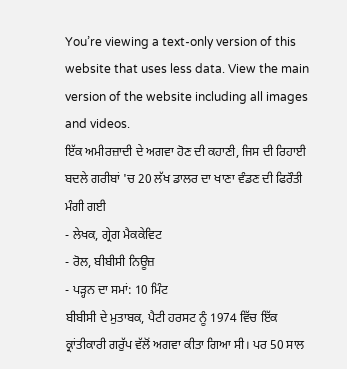You’re viewing a text-only version of this website that uses less data. View the main version of the website including all images and videos.
ਇੱਕ ਅਮੀਰਜ਼ਾਦੀ ਦੇ ਅਗਵਾ ਹੋਣ ਦੀ ਕਹਾਣੀ, ਜਿਸ ਦੀ ਰਿਹਾਈ ਬਦਲੇ ਗਰੀਬਾਂ 'ਚ 20 ਲੱਖ ਡਾਲਰ ਦਾ ਖਾਣਾ ਵੰਡਣ ਦੀ ਫਿਰੌਤੀ ਮੰਗੀ ਗਈ
- ਲੇਖਕ, ਗ੍ਰੇਗ ਮੈਕਕੇਵਿਟ
- ਰੋਲ, ਬੀਬੀਸੀ ਨਿਊਜ਼
- ਪੜ੍ਹਨ ਦਾ ਸਮਾਂ: 10 ਮਿੰਟ
ਬੀਬੀਸੀ ਦੇ ਮੁਤਾਬਕ, ਪੈਟੀ ਹਰਸਟ ਨੂੰ 1974 ਵਿੱਚ ਇੱਕ ਕ੍ਰਾਂਤੀਕਾਰੀ ਗਰੁੱਪ ਵੱਲੋਂ ਅਗਵਾ ਕੀਤਾ ਗਿਆ ਸੀ। ਪਰ 50 ਸਾਲ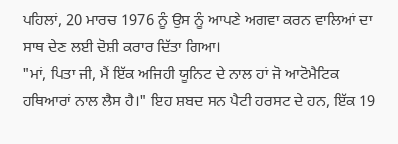ਪਹਿਲਾਂ, 20 ਮਾਰਚ 1976 ਨੂੰ ਉਸ ਨੂੰ ਆਪਣੇ ਅਗਵਾ ਕਰਨ ਵਾਲਿਆਂ ਦਾ ਸਾਥ ਦੇਣ ਲਈ ਦੋਸ਼ੀ ਕਰਾਰ ਦਿੱਤਾ ਗਿਆ।
"ਮਾਂ, ਪਿਤਾ ਜੀ, ਮੈਂ ਇੱਕ ਅਜਿਹੀ ਯੂਨਿਟ ਦੇ ਨਾਲ ਹਾਂ ਜੋ ਆਟੋਮੈਟਿਕ ਹਥਿਆਰਾਂ ਨਾਲ ਲੈਸ ਹੈ।" ਇਹ ਸ਼ਬਦ ਸਨ ਪੈਟੀ ਹਰਸਟ ਦੇ ਹਨ, ਇੱਕ 19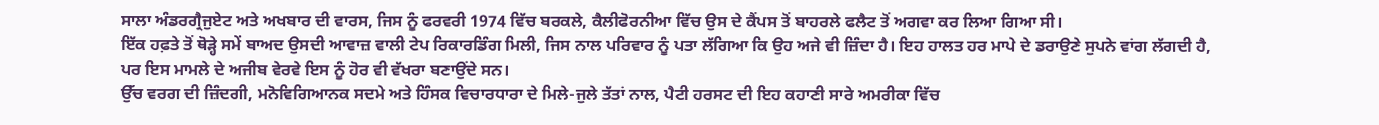ਸਾਲਾ ਅੰਡਰਗ੍ਰੈਜੁਏਟ ਅਤੇ ਅਖਬਾਰ ਦੀ ਵਾਰਸ, ਜਿਸ ਨੂੰ ਫਰਵਰੀ 1974 ਵਿੱਚ ਬਰਕਲੇ, ਕੈਲੀਫੋਰਨੀਆ ਵਿੱਚ ਉਸ ਦੇ ਕੈਂਪਸ ਤੋਂ ਬਾਹਰਲੇ ਫਲੈਟ ਤੋਂ ਅਗਵਾ ਕਰ ਲਿਆ ਗਿਆ ਸੀ।
ਇੱਕ ਹਫ਼ਤੇ ਤੋਂ ਥੋੜ੍ਹੇ ਸਮੇਂ ਬਾਅਦ ਉਸਦੀ ਆਵਾਜ਼ ਵਾਲੀ ਟੇਪ ਰਿਕਾਰਡਿੰਗ ਮਿਲੀ, ਜਿਸ ਨਾਲ ਪਰਿਵਾਰ ਨੂੰ ਪਤਾ ਲੱਗਿਆ ਕਿ ਉਹ ਅਜੇ ਵੀ ਜ਼ਿੰਦਾ ਹੈ। ਇਹ ਹਾਲਤ ਹਰ ਮਾਪੇ ਦੇ ਡਰਾਉਣੇ ਸੁਪਨੇ ਵਾਂਗ ਲੱਗਦੀ ਹੈ, ਪਰ ਇਸ ਮਾਮਲੇ ਦੇ ਅਜੀਬ ਵੇਰਵੇ ਇਸ ਨੂੰ ਹੋਰ ਵੀ ਵੱਖਰਾ ਬਣਾਉਂਦੇ ਸਨ।
ਉੱਚ ਵਰਗ ਦੀ ਜ਼ਿੰਦਗੀ, ਮਨੋਵਿਗਿਆਨਕ ਸਦਮੇ ਅਤੇ ਹਿੰਸਕ ਵਿਚਾਰਧਾਰਾ ਦੇ ਮਿਲੇ-ਜੁਲੇ ਤੱਤਾਂ ਨਾਲ, ਪੈਟੀ ਹਰਸਟ ਦੀ ਇਹ ਕਹਾਣੀ ਸਾਰੇ ਅਮਰੀਕਾ ਵਿੱਚ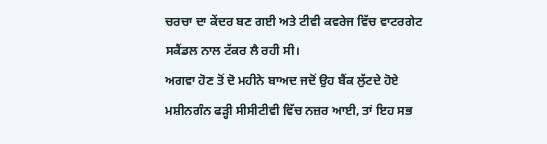ਚਰਚਾ ਦਾ ਕੇਂਦਰ ਬਣ ਗਈ ਅਤੇ ਟੀਵੀ ਕਵਰੇਜ ਵਿੱਚ ਵਾਟਰਗੇਟ ਸਕੈਂਡਲ ਨਾਲ ਟੱਕਰ ਲੈ ਰਹੀ ਸੀ।
ਅਗਵਾ ਹੋਣ ਤੋਂ ਦੋ ਮਹੀਨੇ ਬਾਅਦ ਜਦੋਂ ਉਹ ਬੈਂਕ ਲੁੱਟਦੇ ਹੋਏ ਮਸ਼ੀਨਗੰਨ ਫੜ੍ਹੀ ਸੀਸੀਟੀਵੀ ਵਿੱਚ ਨਜ਼ਰ ਆਈ, ਤਾਂ ਇਹ ਸਭ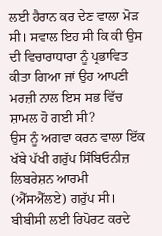ਲਈ ਹੈਰਾਨ ਕਰ ਦੇਣ ਵਾਲਾ ਮੋੜ ਸੀ। ਸਵਾਲ ਇਹ ਸੀ ਕਿ ਕੀ ਉਸ ਦੀ ਵਿਚਾਰਾਧਾਰਾ ਨੂੰ ਪ੍ਰਭਾਵਿਤ ਕੀਤਾ ਗਿਆ ਜਾਂ ਉਹ ਆਪਣੀ ਮਰਜ਼ੀ ਨਾਲ ਇਸ ਸਭ ਵਿੱਚ ਸ਼ਾਮਲ ਹੋ ਗਈ ਸੀ?
ਉਸ ਨੂੰ ਅਗਵਾ ਕਰਨ ਵਾਲਾ ਇੱਕ ਖੱਬੇ ਪੱਖੀ ਗਰੁੱਪ ਸਿੰਬਿਓਨੀਜ਼ ਲਿਬਰੇਸ਼ਨ ਆਰਮੀ (ਐੱਸਐੱਲਏ) ਗਰੁੱਪ ਸੀ।
ਬੀਬੀਸੀ ਲਈ ਰਿਪੋਰਟ ਕਰਦੇ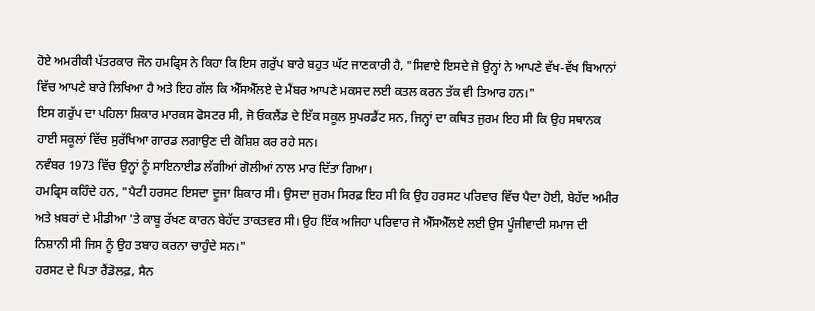ਹੋਏ ਅਮਰੀਕੀ ਪੱਤਰਕਾਰ ਜੌਨ ਹਮਫ੍ਰਿਸ ਨੇ ਕਿਹਾ ਕਿ ਇਸ ਗਰੁੱਪ ਬਾਰੇ ਬਹੁਤ ਘੱਟ ਜਾਣਕਾਰੀ ਹੈ, "ਸਿਵਾਏ ਇਸਦੇ ਜੋ ਉਨ੍ਹਾਂ ਨੇ ਆਪਣੇ ਵੱਖ-ਵੱਖ ਬਿਆਨਾਂ ਵਿੱਚ ਆਪਣੇ ਬਾਰੇ ਲਿਖਿਆ ਹੈ ਅਤੇ ਇਹ ਗੱਲ ਕਿ ਐੱਸਐੱਲਏ ਦੇ ਮੈਂਬਰ ਆਪਣੇ ਮਕਸਦ ਲਈ ਕਤਲ ਕਰਨ ਤੱਕ ਵੀ ਤਿਆਰ ਹਨ।"
ਇਸ ਗਰੁੱਪ ਦਾ ਪਹਿਲਾ ਸ਼ਿਕਾਰ ਮਾਰਕਸ ਫੋਸਟਰ ਸੀ, ਜੋ ਓਕਲੈਂਡ ਦੇ ਇੱਕ ਸਕੂਲ ਸੁਪਰਡੈਂਟ ਸਨ, ਜਿਨ੍ਹਾਂ ਦਾ ਕਥਿਤ ਜੁਰਮ ਇਹ ਸੀ ਕਿ ਉਹ ਸਥਾਨਕ ਹਾਈ ਸਕੂਲਾਂ ਵਿੱਚ ਸੁਰੱਖਿਆ ਗਾਰਡ ਲਗਾਉਣ ਦੀ ਕੋਸ਼ਿਸ਼ ਕਰ ਰਹੇ ਸਨ।
ਨਵੰਬਰ 1973 ਵਿੱਚ ਉਨ੍ਹਾਂ ਨੂੰ ਸਾਇਨਾਈਡ ਲੱਗੀਆਂ ਗੋਲੀਆਂ ਨਾਲ ਮਾਰ ਦਿੱਤਾ ਗਿਆ।
ਹਮਫ੍ਰਿਸ ਕਹਿੰਦੇ ਹਨ, "ਪੈਟੀ ਹਰਸਟ ਇਸਦਾ ਦੂਜਾ ਸ਼ਿਕਾਰ ਸੀ। ਉਸਦਾ ਜੁਰਮ ਸਿਰਫ਼ ਇਹ ਸੀ ਕਿ ਉਹ ਹਰਸਟ ਪਰਿਵਾਰ ਵਿੱਚ ਪੈਦਾ ਹੋਈ, ਬੇਹੱਦ ਅਮੀਰ ਅਤੇ ਖ਼ਬਰਾਂ ਦੇ ਮੀਡੀਆ 'ਤੇ ਕਾਬੂ ਰੱਖਣ ਕਾਰਨ ਬੇਹੱਦ ਤਾਕਤਵਰ ਸੀ। ਉਹ ਇੱਕ ਅਜਿਹਾ ਪਰਿਵਾਰ ਜੋ ਐੱਸਐੱਲਏ ਲਈ ਉਸ ਪੂੰਜੀਵਾਦੀ ਸਮਾਜ ਦੀ ਨਿਸ਼ਾਨੀ ਸੀ ਜਿਸ ਨੂੰ ਉਹ ਤਬਾਹ ਕਰਨਾ ਚਾਹੁੰਦੇ ਸਨ।"
ਹਰਸਟ ਦੇ ਪਿਤਾ ਰੈਂਡੋਲਫ਼, ਸੈਨ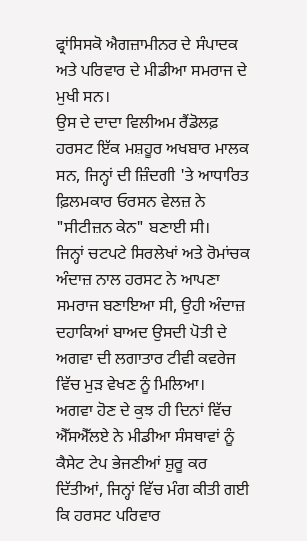ਫ੍ਰਾਂਸਿਸਕੋ ਐਗਜ਼ਾਮੀਨਰ ਦੇ ਸੰਪਾਦਕ ਅਤੇ ਪਰਿਵਾਰ ਦੇ ਮੀਡੀਆ ਸਮਰਾਜ ਦੇ ਮੁਖੀ ਸਨ।
ਉਸ ਦੇ ਦਾਦਾ ਵਿਲੀਅਮ ਰੈਂਡੋਲਫ਼ ਹਰਸਟ ਇੱਕ ਮਸ਼ਹੂਰ ਅਖਬਾਰ ਮਾਲਕ ਸਨ, ਜਿਨ੍ਹਾਂ ਦੀ ਜ਼ਿੰਦਗੀ 'ਤੇ ਆਧਾਰਿਤ ਫ਼ਿਲਮਕਾਰ ਓਰਸਨ ਵੇਲਜ਼ ਨੇ "ਸੀਟੀਜ਼ਨ ਕੇਨ" ਬਣਾਈ ਸੀ।
ਜਿਨ੍ਹਾਂ ਚਟਪਟੇ ਸਿਰਲੇਖਾਂ ਅਤੇ ਰੋਮਾਂਚਕ ਅੰਦਾਜ਼ ਨਾਲ ਹਰਸਟ ਨੇ ਆਪਣਾ ਸਮਰਾਜ ਬਣਾਇਆ ਸੀ, ਉਹੀ ਅੰਦਾਜ਼ ਦਹਾਕਿਆਂ ਬਾਅਦ ਉਸਦੀ ਪੋਤੀ ਦੇ ਅਗਵਾ ਦੀ ਲਗਾਤਾਰ ਟੀਵੀ ਕਵਰੇਜ ਵਿੱਚ ਮੁੜ ਵੇਖਣ ਨੂੰ ਮਿਲਿਆ।
ਅਗਵਾ ਹੋਣ ਦੇ ਕੁਝ ਹੀ ਦਿਨਾਂ ਵਿੱਚ ਐੱਸਐੱਲਏ ਨੇ ਮੀਡੀਆ ਸੰਸਥਾਵਾਂ ਨੂੰ ਕੈਸੇਟ ਟੇਪ ਭੇਜਣੀਆਂ ਸ਼ੁਰੂ ਕਰ ਦਿੱਤੀਆਂ, ਜਿਨ੍ਹਾਂ ਵਿੱਚ ਮੰਗ ਕੀਤੀ ਗਈ ਕਿ ਹਰਸਟ ਪਰਿਵਾਰ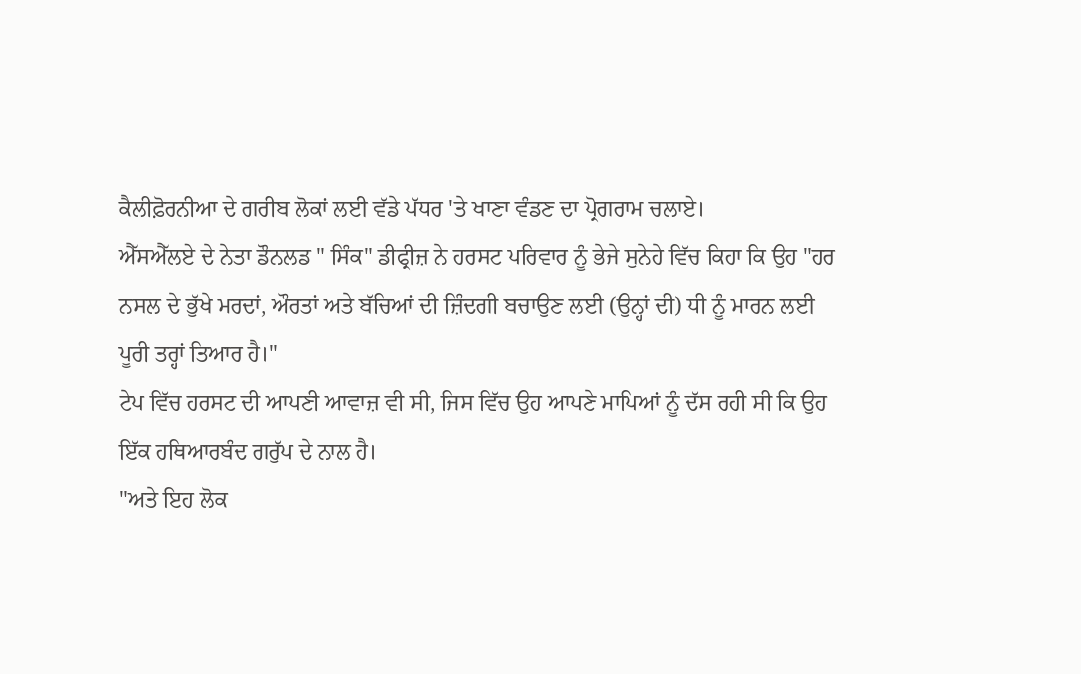ਕੈਲੀਫ਼ੋਰਨੀਆ ਦੇ ਗਰੀਬ ਲੋਕਾਂ ਲਈ ਵੱਡੇ ਪੱਧਰ 'ਤੇ ਖਾਣਾ ਵੰਡਣ ਦਾ ਪ੍ਰੋਗਰਾਮ ਚਲਾਏ।
ਐੱਸਐੱਲਏ ਦੇ ਨੇਤਾ ਡੌਨਲਡ " ਸਿੰਕ" ਡੀਫ੍ਰੀਜ਼ ਨੇ ਹਰਸਟ ਪਰਿਵਾਰ ਨੂੰ ਭੇਜੇ ਸੁਨੇਹੇ ਵਿੱਚ ਕਿਹਾ ਕਿ ਉਹ "ਹਰ ਨਸਲ ਦੇ ਭੁੱਖੇ ਮਰਦਾਂ, ਔਰਤਾਂ ਅਤੇ ਬੱਚਿਆਂ ਦੀ ਜ਼ਿੰਦਗੀ ਬਚਾਉਣ ਲਈ (ਉਨ੍ਹਾਂ ਦੀ) ਧੀ ਨੂੰ ਮਾਰਨ ਲਈ ਪੂਰੀ ਤਰ੍ਹਾਂ ਤਿਆਰ ਹੈ।"
ਟੇਪ ਵਿੱਚ ਹਰਸਟ ਦੀ ਆਪਣੀ ਆਵਾਜ਼ ਵੀ ਸੀ, ਜਿਸ ਵਿੱਚ ਉਹ ਆਪਣੇ ਮਾਪਿਆਂ ਨੂੰ ਦੱਸ ਰਹੀ ਸੀ ਕਿ ਉਹ ਇੱਕ ਹਥਿਆਰਬੰਦ ਗਰੁੱਪ ਦੇ ਨਾਲ ਹੈ।
"ਅਤੇ ਇਹ ਲੋਕ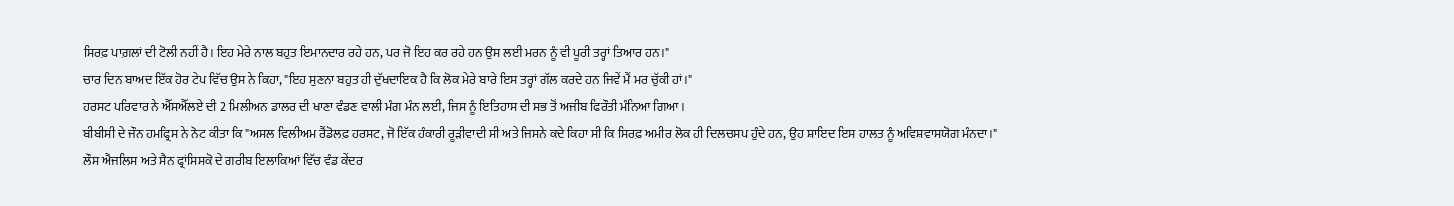ਸਿਰਫ਼ ਪਾਗ਼ਲਾਂ ਦੀ ਟੋਲੀ ਨਹੀਂ ਹੈ। ਇਹ ਮੇਰੇ ਨਾਲ ਬਹੁਤ ਇਮਾਨਦਾਰ ਰਹੇ ਹਨ, ਪਰ ਜੋ ਇਹ ਕਰ ਰਹੇ ਹਨ ਉਸ ਲਈ ਮਰਨ ਨੂੰ ਵੀ ਪੂਰੀ ਤਰ੍ਹਾਂ ਤਿਆਰ ਹਨ।"
ਚਾਰ ਦਿਨ ਬਾਅਦ ਇੱਕ ਹੋਰ ਟੇਪ ਵਿੱਚ ਉਸ ਨੇ ਕਿਹਾ, "ਇਹ ਸੁਣਨਾ ਬਹੁਤ ਹੀ ਦੁੱਖਦਾਇਕ ਹੈ ਕਿ ਲੋਕ ਮੇਰੇ ਬਾਰੇ ਇਸ ਤਰ੍ਹਾਂ ਗੱਲ ਕਰਦੇ ਹਨ ਜਿਵੇਂ ਮੈਂ ਮਰ ਚੁੱਕੀ ਹਾਂ।"
ਹਰਸਟ ਪਰਿਵਾਰ ਨੇ ਐੱਸਐੱਲਏ ਦੀ 2 ਮਿਲੀਅਨ ਡਾਲਰ ਦੀ ਖਾਣਾ ਵੰਡਣ ਵਾਲੀ ਮੰਗ ਮੰਨ ਲਈ, ਜਿਸ ਨੂੰ ਇਤਿਹਾਸ ਦੀ ਸਭ ਤੋਂ ਅਜੀਬ ਫਿਰੌਤੀ ਮੰਨਿਆ ਗਿਆ।
ਬੀਬੀਸੀ ਦੇ ਜੌਨ ਹਮਫ੍ਰਿਸ ਨੇ ਨੋਟ ਕੀਤਾ ਕਿ "ਅਸਲ ਵਿਲੀਅਮ ਰੈਂਡੋਲਫ਼ ਹਰਸਟ, ਜੋ ਇੱਕ ਹੰਕਾਰੀ ਰੂੜੀਵਾਦੀ ਸੀ ਅਤੇ ਜਿਸਨੇ ਕਦੇ ਕਿਹਾ ਸੀ ਕਿ ਸਿਰਫ਼ ਅਮੀਰ ਲੋਕ ਹੀ ਦਿਲਚਸਪ ਹੁੰਦੇ ਹਨ, ਉਹ ਸ਼ਾਇਦ ਇਸ ਹਾਲਤ ਨੂੰ ਅਵਿਸ਼ਵਾਸਯੋਗ ਮੰਨਦਾ।"
ਲੌਸ ਐਂਜਲਿਸ ਅਤੇ ਸੈਨ ਫ੍ਰਾਂਸਿਸਕੋ ਦੇ ਗਰੀਬ ਇਲਾਕਿਆਂ ਵਿੱਚ ਵੰਡ ਕੇਂਦਰ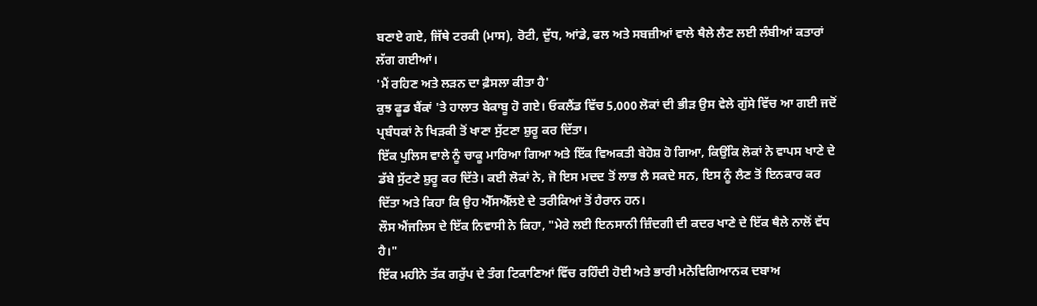ਬਣਾਏ ਗਏ, ਜਿੱਥੇ ਟਰਕੀ (ਮਾਸ), ਰੋਟੀ, ਦੁੱਧ, ਆਂਡੇ, ਫਲ ਅਤੇ ਸਬਜ਼ੀਆਂ ਵਾਲੇ ਥੈਲੇ ਲੈਣ ਲਈ ਲੰਬੀਆਂ ਕਤਾਰਾਂ ਲੱਗ ਗਈਆਂ।
'ਮੈਂ ਰਹਿਣ ਅਤੇ ਲੜਨ ਦਾ ਫ਼ੈਸਲਾ ਕੀਤਾ ਹੈ'
ਕੁਝ ਫੂਡ ਬੈਂਕਾਂ 'ਤੇ ਹਾਲਾਤ ਬੇਕਾਬੂ ਹੋ ਗਏ। ਓਕਲੈਂਡ ਵਿੱਚ 5,000 ਲੋਕਾਂ ਦੀ ਭੀੜ ਉਸ ਵੇਲੇ ਗੁੱਸੇ ਵਿੱਚ ਆ ਗਈ ਜਦੋਂ ਪ੍ਰਬੰਧਕਾਂ ਨੇ ਖਿੜਕੀ ਤੋਂ ਖਾਣਾ ਸੁੱਟਣਾ ਸ਼ੁਰੂ ਕਰ ਦਿੱਤਾ।
ਇੱਕ ਪੁਲਿਸ ਵਾਲੇ ਨੂੰ ਚਾਕੂ ਮਾਰਿਆ ਗਿਆ ਅਤੇ ਇੱਕ ਵਿਅਕਤੀ ਬੇਹੋਸ਼ ਹੋ ਗਿਆ, ਕਿਉਂਕਿ ਲੋਕਾਂ ਨੇ ਵਾਪਸ ਖਾਣੇ ਦੇ ਡੱਬੇ ਸੁੱਟਣੇ ਸ਼ੁਰੂ ਕਰ ਦਿੱਤੇ। ਕਈ ਲੋਕਾਂ ਨੇ, ਜੋ ਇਸ ਮਦਦ ਤੋਂ ਲਾਭ ਲੈ ਸਕਦੇ ਸਨ, ਇਸ ਨੂੰ ਲੈਣ ਤੋਂ ਇਨਕਾਰ ਕਰ ਦਿੱਤਾ ਅਤੇ ਕਿਹਾ ਕਿ ਉਹ ਐੱਸਐੱਲਏ ਦੇ ਤਰੀਕਿਆਂ ਤੋਂ ਹੈਰਾਨ ਹਨ।
ਲੌਸ ਐਂਜਲਿਸ ਦੇ ਇੱਕ ਨਿਵਾਸੀ ਨੇ ਕਿਹਾ, "ਮੇਰੇ ਲਈ ਇਨਸਾਨੀ ਜ਼ਿੰਦਗੀ ਦੀ ਕਦਰ ਖਾਣੇ ਦੇ ਇੱਕ ਥੈਲੇ ਨਾਲੋਂ ਵੱਧ ਹੈ।"
ਇੱਕ ਮਹੀਨੇ ਤੱਕ ਗਰੁੱਪ ਦੇ ਤੰਗ ਟਿਕਾਣਿਆਂ ਵਿੱਚ ਰਹਿੰਦੀ ਹੋਈ ਅਤੇ ਭਾਰੀ ਮਨੋਵਿਗਿਆਨਕ ਦਬਾਅ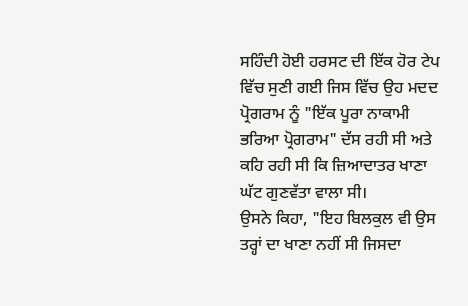ਸਹਿੰਦੀ ਹੋਈ ਹਰਸਟ ਦੀ ਇੱਕ ਹੋਰ ਟੇਪ ਵਿੱਚ ਸੁਣੀ ਗਈ ਜਿਸ ਵਿੱਚ ਉਹ ਮਦਦ ਪ੍ਰੋਗਰਾਮ ਨੂੰ "ਇੱਕ ਪੂਰਾ ਨਾਕਾਮੀ ਭਰਿਆ ਪ੍ਰੋਗਰਾਮ" ਦੱਸ ਰਹੀ ਸੀ ਅਤੇ ਕਹਿ ਰਹੀ ਸੀ ਕਿ ਜ਼ਿਆਦਾਤਰ ਖਾਣਾ ਘੱਟ ਗੁਣਵੱਤਾ ਵਾਲਾ ਸੀ।
ਉਸਨੇ ਕਿਹਾ, "ਇਹ ਬਿਲਕੁਲ ਵੀ ਉਸ ਤਰ੍ਹਾਂ ਦਾ ਖਾਣਾ ਨਹੀਂ ਸੀ ਜਿਸਦਾ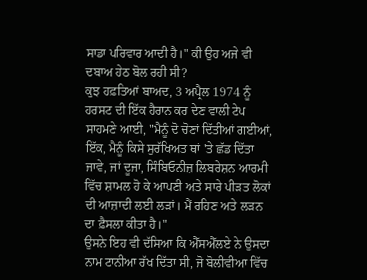ਸਾਡਾ ਪਰਿਵਾਰ ਆਦੀ ਹੈ।" ਕੀ ਉਹ ਅਜੇ ਵੀ ਦਬਾਅ ਹੇਠ ਬੋਲ ਰਹੀ ਸੀ?
ਕੁਝ ਹਫ਼ਤਿਆਂ ਬਾਅਦ, 3 ਅਪ੍ਰੈਲ 1974 ਨੂੰ ਹਰਸਟ ਦੀ ਇੱਕ ਹੈਰਾਨ ਕਰ ਦੇਣ ਵਾਲੀ ਟੇਪ ਸਾਹਮਣੇ ਆਈ, "ਮੈਨੂੰ ਦੋ ਚੋਣਾਂ ਦਿੱਤੀਆਂ ਗਈਆਂ, ਇੱਕ, ਮੈਨੂੰ ਕਿਸੇ ਸੁਰੱਖਿਅਤ ਥਾਂ 'ਤੇ ਛੱਡ ਦਿੱਤਾ ਜਾਵੇ, ਜਾਂ ਦੂਜਾ, ਸਿੰਬਿਓਨੀਜ਼ ਲਿਬਰੇਸ਼ਨ ਆਰਮੀ ਵਿੱਚ ਸ਼ਾਮਲ ਹੋ ਕੇ ਆਪਣੀ ਅਤੇ ਸਾਰੇ ਪੀੜਤ ਲੋਕਾਂ ਦੀ ਆਜ਼ਾਦੀ ਲਈ ਲੜਾਂ। ਮੈਂ ਰਹਿਣ ਅਤੇ ਲੜਨ ਦਾ ਫ਼ੈਸਲਾ ਕੀਤਾ ਹੈ।"
ਉਸਨੇ ਇਹ ਵੀ ਦੱਸਿਆ ਕਿ ਐੱਸਐੱਲਏ ਨੇ ਉਸਦਾ ਨਾਮ ਟਾਨੀਆ ਰੱਖ ਦਿੱਤਾ ਸੀ, ਜੋ ਬੋਲੀਵੀਆ ਵਿੱਚ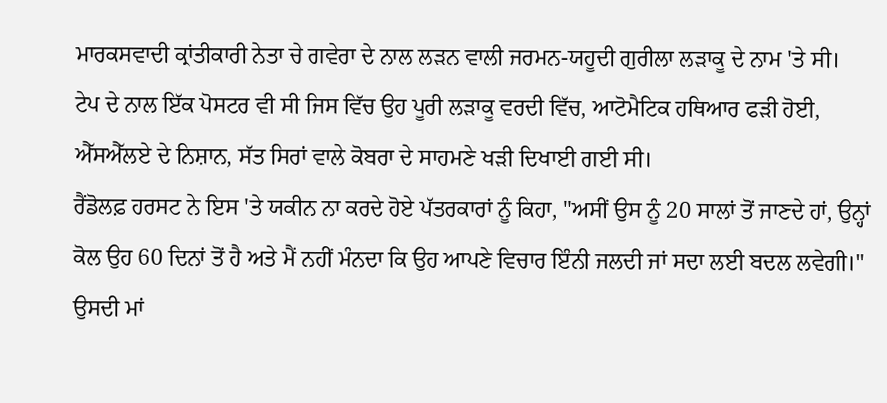ਮਾਰਕਸਵਾਦੀ ਕ੍ਰਾਂਤੀਕਾਰੀ ਨੇਤਾ ਚੇ ਗਵੇਰਾ ਦੇ ਨਾਲ ਲੜਨ ਵਾਲੀ ਜਰਮਨ-ਯਹੂਦੀ ਗੁਰੀਲਾ ਲੜਾਕੂ ਦੇ ਨਾਮ 'ਤੇ ਸੀ।
ਟੇਪ ਦੇ ਨਾਲ ਇੱਕ ਪੋਸਟਰ ਵੀ ਸੀ ਜਿਸ ਵਿੱਚ ਉਹ ਪੂਰੀ ਲੜਾਕੂ ਵਰਦੀ ਵਿੱਚ, ਆਟੋਮੈਟਿਕ ਹਥਿਆਰ ਫੜੀ ਹੋਈ, ਐੱਸਐੱਲਏ ਦੇ ਨਿਸ਼ਾਨ, ਸੱਤ ਸਿਰਾਂ ਵਾਲੇ ਕੋਬਰਾ ਦੇ ਸਾਹਮਣੇ ਖੜੀ ਦਿਖਾਈ ਗਈ ਸੀ।
ਰੈਂਡੋਲਫ਼ ਹਰਸਟ ਨੇ ਇਸ 'ਤੇ ਯਕੀਨ ਨਾ ਕਰਦੇ ਹੋਏ ਪੱਤਰਕਾਰਾਂ ਨੂੰ ਕਿਹਾ, "ਅਸੀਂ ਉਸ ਨੂੰ 20 ਸਾਲਾਂ ਤੋਂ ਜਾਣਦੇ ਹਾਂ, ਉਨ੍ਹਾਂ ਕੋਲ ਉਹ 60 ਦਿਨਾਂ ਤੋਂ ਹੈ ਅਤੇ ਮੈਂ ਨਹੀਂ ਮੰਨਦਾ ਕਿ ਉਹ ਆਪਣੇ ਵਿਚਾਰ ਇੰਨੀ ਜਲਦੀ ਜਾਂ ਸਦਾ ਲਈ ਬਦਲ ਲਵੇਗੀ।"
ਉਸਦੀ ਮਾਂ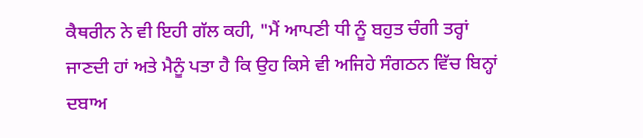ਕੈਥਰੀਨ ਨੇ ਵੀ ਇਹੀ ਗੱਲ ਕਹੀ, "ਮੈਂ ਆਪਣੀ ਧੀ ਨੂੰ ਬਹੁਤ ਚੰਗੀ ਤਰ੍ਹਾਂ ਜਾਣਦੀ ਹਾਂ ਅਤੇ ਮੈਨੂੰ ਪਤਾ ਹੈ ਕਿ ਉਹ ਕਿਸੇ ਵੀ ਅਜਿਹੇ ਸੰਗਠਨ ਵਿੱਚ ਬਿਨ੍ਹਾਂ ਦਬਾਅ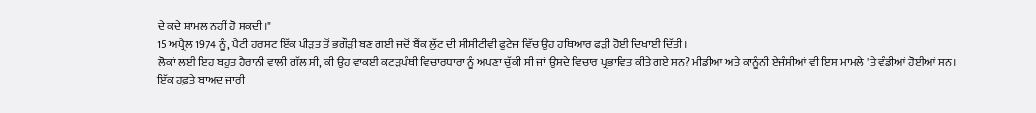ਦੇ ਕਦੇ ਸ਼ਾਮਲ ਨਹੀਂ ਹੋ ਸਕਦੀ।"
15 ਅਪ੍ਰੈਲ 1974 ਨੂੰ, ਪੈਟੀ ਹਰਸਟ ਇੱਕ ਪੀੜਤ ਤੋਂ ਭਗੌੜੀ ਬਣ ਗਈ ਜਦੋਂ ਬੈਂਕ ਲੁੱਟ ਦੀ ਸੀਸੀਟੀਵੀ ਫੁਟੇਜ ਵਿੱਚ ਉਹ ਹਥਿਆਰ ਫੜੀ ਹੋਈ ਦਿਖਾਈ ਦਿੱਤੀ।
ਲੋਕਾਂ ਲਈ ਇਹ ਬਹੁਤ ਹੈਰਾਨੀ ਵਾਲੀ ਗੱਲ ਸੀ, ਕੀ ਉਹ ਵਾਕਈ ਕਟੜਪੰਥੀ ਵਿਚਾਰਧਾਰਾ ਨੂੰ ਅਪਣਾ ਚੁੱਕੀ ਸੀ ਜਾਂ ਉਸਦੇ ਵਿਚਾਰ ਪ੍ਰਭਾਵਿਤ ਕੀਤੇ ਗਏ ਸਨ? ਮੀਡੀਆ ਅਤੇ ਕਾਨੂੰਨੀ ਏਜੰਸੀਆਂ ਵੀ ਇਸ ਮਾਮਲੇ 'ਤੇ ਵੰਡੀਆਂ ਹੋਈਆਂ ਸਨ।
ਇੱਕ ਹਫ਼ਤੇ ਬਾਅਦ ਜਾਰੀ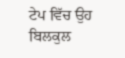ਟੇਪ ਵਿੱਚ ਉਹ ਬਿਲਕੁਲ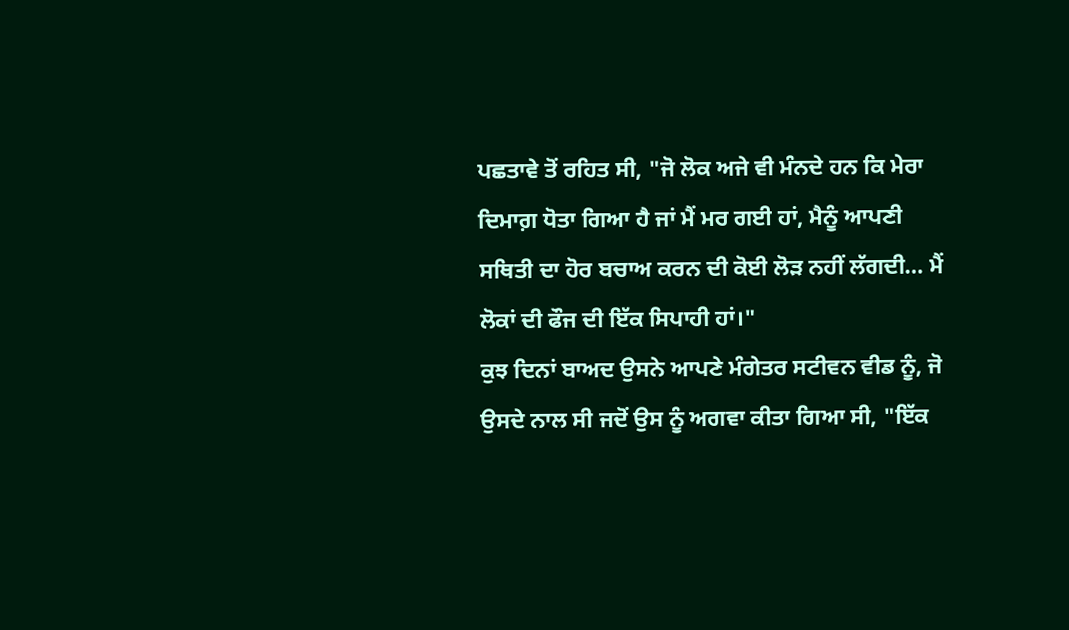ਪਛਤਾਵੇ ਤੋਂ ਰਹਿਤ ਸੀ, "ਜੋ ਲੋਕ ਅਜੇ ਵੀ ਮੰਨਦੇ ਹਨ ਕਿ ਮੇਰਾ ਦਿਮਾਗ਼ ਧੋਤਾ ਗਿਆ ਹੈ ਜਾਂ ਮੈਂ ਮਰ ਗਈ ਹਾਂ, ਮੈਨੂੰ ਆਪਣੀ ਸਥਿਤੀ ਦਾ ਹੋਰ ਬਚਾਅ ਕਰਨ ਦੀ ਕੋਈ ਲੋੜ ਨਹੀਂ ਲੱਗਦੀ… ਮੈਂ ਲੋਕਾਂ ਦੀ ਫੌਜ ਦੀ ਇੱਕ ਸਿਪਾਹੀ ਹਾਂ।"
ਕੁਝ ਦਿਨਾਂ ਬਾਅਦ ਉਸਨੇ ਆਪਣੇ ਮੰਗੇਤਰ ਸਟੀਵਨ ਵੀਡ ਨੂੰ, ਜੋ ਉਸਦੇ ਨਾਲ ਸੀ ਜਦੋਂ ਉਸ ਨੂੰ ਅਗਵਾ ਕੀਤਾ ਗਿਆ ਸੀ, "ਇੱਕ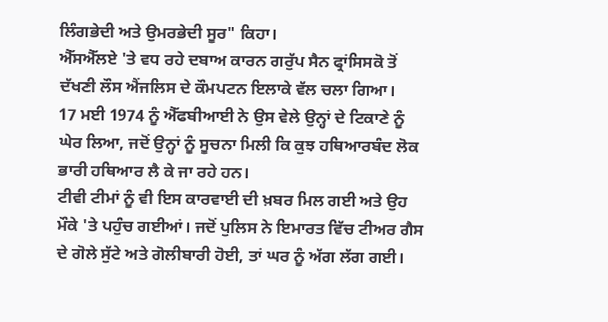ਲਿੰਗਭੇਦੀ ਅਤੇ ਉਮਰਭੇਦੀ ਸੂਰ" ਕਿਹਾ।
ਐੱਸਐੱਲਏ 'ਤੇ ਵਧ ਰਹੇ ਦਬਾਅ ਕਾਰਨ ਗਰੁੱਪ ਸੈਨ ਫ੍ਰਾਂਸਿਸਕੋ ਤੋਂ ਦੱਖਣੀ ਲੌਸ ਐਂਜਲਿਸ ਦੇ ਕੌਮਪਟਨ ਇਲਾਕੇ ਵੱਲ ਚਲਾ ਗਿਆ।
17 ਮਈ 1974 ਨੂੰ ਐੱਫਬੀਆਈ ਨੇ ਉਸ ਵੇਲੇ ਉਨ੍ਹਾਂ ਦੇ ਟਿਕਾਣੇ ਨੂੰ ਘੇਰ ਲਿਆ, ਜਦੋਂ ਉਨ੍ਹਾਂ ਨੂੰ ਸੂਚਨਾ ਮਿਲੀ ਕਿ ਕੁਝ ਹਥਿਆਰਬੰਦ ਲੋਕ ਭਾਰੀ ਹਥਿਆਰ ਲੈ ਕੇ ਜਾ ਰਹੇ ਹਨ।
ਟੀਵੀ ਟੀਮਾਂ ਨੂੰ ਵੀ ਇਸ ਕਾਰਵਾਈ ਦੀ ਖ਼ਬਰ ਮਿਲ ਗਈ ਅਤੇ ਉਹ ਮੌਕੇ 'ਤੇ ਪਹੁੰਚ ਗਈਆਂ। ਜਦੋਂ ਪੁਲਿਸ ਨੇ ਇਮਾਰਤ ਵਿੱਚ ਟੀਅਰ ਗੈਸ ਦੇ ਗੋਲੇ ਸੁੱਟੇ ਅਤੇ ਗੋਲੀਬਾਰੀ ਹੋਈ, ਤਾਂ ਘਰ ਨੂੰ ਅੱਗ ਲੱਗ ਗਈ।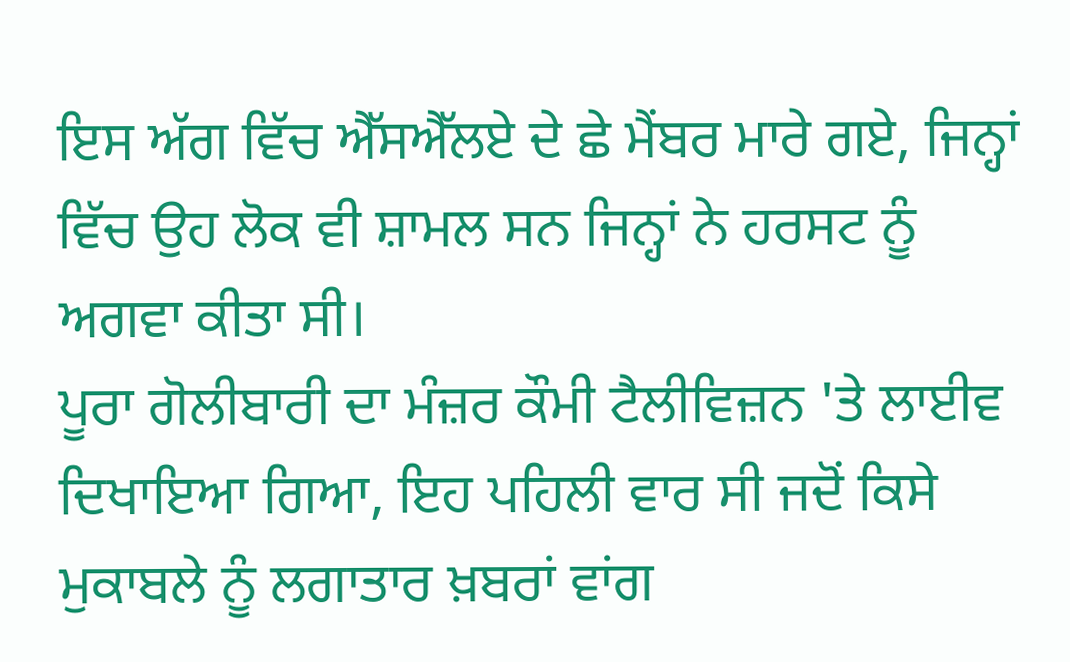ਇਸ ਅੱਗ ਵਿੱਚ ਐੱਸਐੱਲਏ ਦੇ ਛੇ ਮੈਂਬਰ ਮਾਰੇ ਗਏ, ਜਿਨ੍ਹਾਂ ਵਿੱਚ ਉਹ ਲੋਕ ਵੀ ਸ਼ਾਮਲ ਸਨ ਜਿਨ੍ਹਾਂ ਨੇ ਹਰਸਟ ਨੂੰ ਅਗਵਾ ਕੀਤਾ ਸੀ।
ਪੂਰਾ ਗੋਲੀਬਾਰੀ ਦਾ ਮੰਜ਼ਰ ਕੌਮੀ ਟੈਲੀਵਿਜ਼ਨ 'ਤੇ ਲਾਈਵ ਦਿਖਾਇਆ ਗਿਆ, ਇਹ ਪਹਿਲੀ ਵਾਰ ਸੀ ਜਦੋਂ ਕਿਸੇ ਮੁਕਾਬਲੇ ਨੂੰ ਲਗਾਤਾਰ ਖ਼ਬਰਾਂ ਵਾਂਗ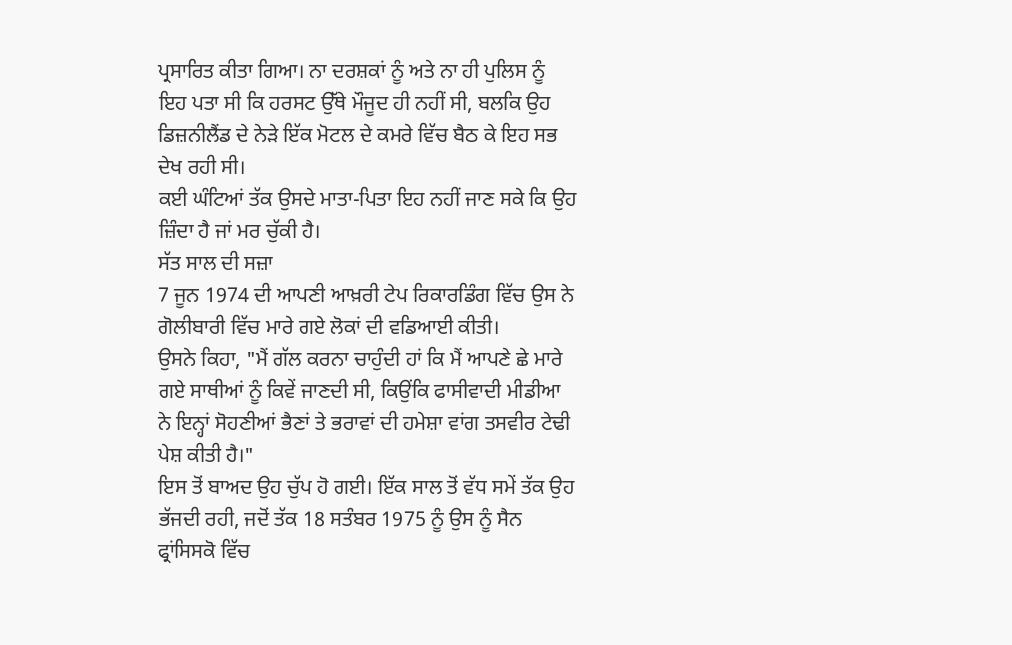ਪ੍ਰਸਾਰਿਤ ਕੀਤਾ ਗਿਆ। ਨਾ ਦਰਸ਼ਕਾਂ ਨੂੰ ਅਤੇ ਨਾ ਹੀ ਪੁਲਿਸ ਨੂੰ ਇਹ ਪਤਾ ਸੀ ਕਿ ਹਰਸਟ ਉੱਥੇ ਮੌਜੂਦ ਹੀ ਨਹੀਂ ਸੀ, ਬਲਕਿ ਉਹ ਡਿਜ਼ਨੀਲੈਂਡ ਦੇ ਨੇੜੇ ਇੱਕ ਮੋਟਲ ਦੇ ਕਮਰੇ ਵਿੱਚ ਬੈਠ ਕੇ ਇਹ ਸਭ ਦੇਖ ਰਹੀ ਸੀ।
ਕਈ ਘੰਟਿਆਂ ਤੱਕ ਉਸਦੇ ਮਾਤਾ-ਪਿਤਾ ਇਹ ਨਹੀਂ ਜਾਣ ਸਕੇ ਕਿ ਉਹ ਜ਼ਿੰਦਾ ਹੈ ਜਾਂ ਮਰ ਚੁੱਕੀ ਹੈ।
ਸੱਤ ਸਾਲ ਦੀ ਸਜ਼ਾ
7 ਜੂਨ 1974 ਦੀ ਆਪਣੀ ਆਖ਼ਰੀ ਟੇਪ ਰਿਕਾਰਡਿੰਗ ਵਿੱਚ ਉਸ ਨੇ ਗੋਲੀਬਾਰੀ ਵਿੱਚ ਮਾਰੇ ਗਏ ਲੋਕਾਂ ਦੀ ਵਡਿਆਈ ਕੀਤੀ।
ਉਸਨੇ ਕਿਹਾ, "ਮੈਂ ਗੱਲ ਕਰਨਾ ਚਾਹੁੰਦੀ ਹਾਂ ਕਿ ਮੈਂ ਆਪਣੇ ਛੇ ਮਾਰੇ ਗਏ ਸਾਥੀਆਂ ਨੂੰ ਕਿਵੇਂ ਜਾਣਦੀ ਸੀ, ਕਿਉਂਕਿ ਫਾਸੀਵਾਦੀ ਮੀਡੀਆ ਨੇ ਇਨ੍ਹਾਂ ਸੋਹਣੀਆਂ ਭੈਣਾਂ ਤੇ ਭਰਾਵਾਂ ਦੀ ਹਮੇਸ਼ਾ ਵਾਂਗ ਤਸਵੀਰ ਟੇਢੀ ਪੇਸ਼ ਕੀਤੀ ਹੈ।"
ਇਸ ਤੋਂ ਬਾਅਦ ਉਹ ਚੁੱਪ ਹੋ ਗਈ। ਇੱਕ ਸਾਲ ਤੋਂ ਵੱਧ ਸਮੇਂ ਤੱਕ ਉਹ ਭੱਜਦੀ ਰਹੀ, ਜਦੋਂ ਤੱਕ 18 ਸਤੰਬਰ 1975 ਨੂੰ ਉਸ ਨੂੰ ਸੈਨ ਫ੍ਰਾਂਸਿਸਕੋ ਵਿੱਚ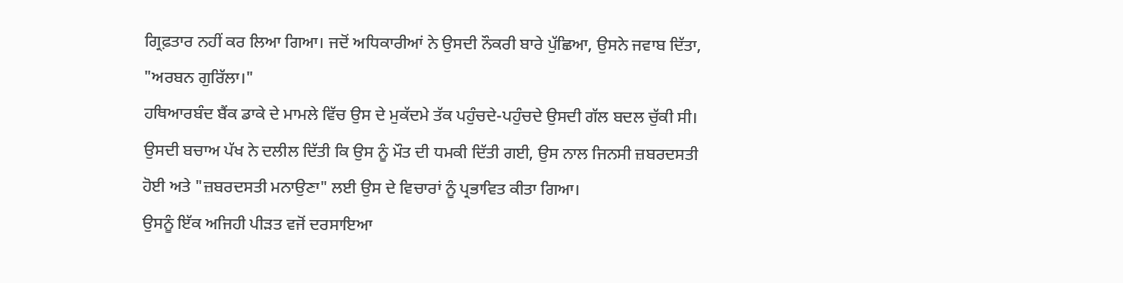ਗ੍ਰਿਫ਼ਤਾਰ ਨਹੀਂ ਕਰ ਲਿਆ ਗਿਆ। ਜਦੋਂ ਅਧਿਕਾਰੀਆਂ ਨੇ ਉਸਦੀ ਨੌਕਰੀ ਬਾਰੇ ਪੁੱਛਿਆ, ਉਸਨੇ ਜਵਾਬ ਦਿੱਤਾ, "ਅਰਬਨ ਗੁਰਿੱਲਾ।"
ਹਥਿਆਰਬੰਦ ਬੈਂਕ ਡਾਕੇ ਦੇ ਮਾਮਲੇ ਵਿੱਚ ਉਸ ਦੇ ਮੁਕੱਦਮੇ ਤੱਕ ਪਹੁੰਚਦੇ-ਪਹੁੰਚਦੇ ਉਸਦੀ ਗੱਲ ਬਦਲ ਚੁੱਕੀ ਸੀ। ਉਸਦੀ ਬਚਾਅ ਪੱਖ ਨੇ ਦਲੀਲ ਦਿੱਤੀ ਕਿ ਉਸ ਨੂੰ ਮੌਤ ਦੀ ਧਮਕੀ ਦਿੱਤੀ ਗਈ, ਉਸ ਨਾਲ ਜਿਨਸੀ ਜ਼ਬਰਦਸਤੀ ਹੋਈ ਅਤੇ "ਜ਼ਬਰਦਸਤੀ ਮਨਾਉਣਾ" ਲਈ ਉਸ ਦੇ ਵਿਚਾਰਾਂ ਨੂੰ ਪ੍ਰਭਾਵਿਤ ਕੀਤਾ ਗਿਆ।
ਉਸਨੂੰ ਇੱਕ ਅਜਿਹੀ ਪੀੜਤ ਵਜੋਂ ਦਰਸਾਇਆ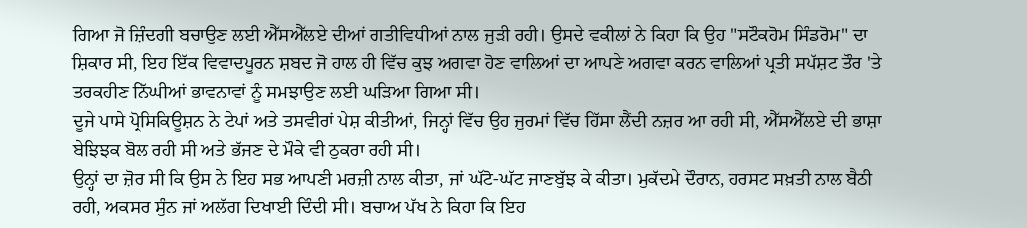ਗਿਆ ਜੋ ਜ਼ਿੰਦਗੀ ਬਚਾਉਣ ਲਈ ਐੱਸਐੱਲਏ ਦੀਆਂ ਗਤੀਵਿਧੀਆਂ ਨਾਲ ਜੁੜੀ ਰਹੀ। ਉਸਦੇ ਵਕੀਲਾਂ ਨੇ ਕਿਹਾ ਕਿ ਉਹ "ਸਟੌਕਹੋਮ ਸਿੰਡਰੋਮ" ਦਾ ਸ਼ਿਕਾਰ ਸੀ, ਇਹ ਇੱਕ ਵਿਵਾਦਪੂਰਨ ਸ਼ਬਦ ਜੋ ਹਾਲ ਹੀ ਵਿੱਚ ਕੁਝ ਅਗਵਾ ਹੋਣ ਵਾਲਿਆਂ ਦਾ ਆਪਣੇ ਅਗਵਾ ਕਰਨ ਵਾਲਿਆਂ ਪ੍ਰਤੀ ਸਪੱਸ਼ਟ ਤੌਰ 'ਤੇ ਤਰਕਹੀਣ ਨਿੱਘੀਆਂ ਭਾਵਨਾਵਾਂ ਨੂੰ ਸਮਝਾਉਣ ਲਈ ਘੜਿਆ ਗਿਆ ਸੀ।
ਦੂਜੇ ਪਾਸੇ ਪ੍ਰੋਸਿਕਿਊਸ਼ਨ ਨੇ ਟੇਪਾਂ ਅਤੇ ਤਸਵੀਰਾਂ ਪੇਸ਼ ਕੀਤੀਆਂ, ਜਿਨ੍ਹਾਂ ਵਿੱਚ ਉਹ ਜੁਰਮਾਂ ਵਿੱਚ ਹਿੱਸਾ ਲੈਂਦੀ ਨਜ਼ਰ ਆ ਰਹੀ ਸੀ, ਐੱਸਐੱਲਏ ਦੀ ਭਾਸ਼ਾ ਬੇਝਿਝਕ ਬੋਲ ਰਹੀ ਸੀ ਅਤੇ ਭੱਜਣ ਦੇ ਮੌਕੇ ਵੀ ਠੁਕਰਾ ਰਹੀ ਸੀ।
ਉਨ੍ਹਾਂ ਦਾ ਜ਼ੋਰ ਸੀ ਕਿ ਉਸ ਨੇ ਇਹ ਸਭ ਆਪਣੀ ਮਰਜ਼ੀ ਨਾਲ ਕੀਤਾ, ਜਾਂ ਘੱਟੋ-ਘੱਟ ਜਾਣਬੁੱਝ ਕੇ ਕੀਤਾ। ਮੁਕੱਦਮੇ ਦੌਰਾਨ, ਹਰਸਟ ਸਖ਼ਤੀ ਨਾਲ ਬੈਠੀ ਰਹੀ, ਅਕਸਰ ਸੁੰਨ ਜਾਂ ਅਲੱਗ ਦਿਖਾਈ ਦਿੰਦੀ ਸੀ। ਬਚਾਅ ਪੱਖ ਨੇ ਕਿਹਾ ਕਿ ਇਹ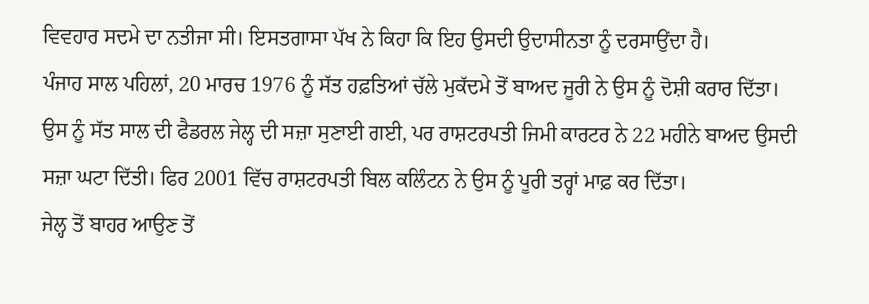ਵਿਵਹਾਰ ਸਦਮੇ ਦਾ ਨਤੀਜਾ ਸੀ। ਇਸਤਗਾਸਾ ਪੱਖ ਨੇ ਕਿਹਾ ਕਿ ਇਹ ਉਸਦੀ ਉਦਾਸੀਨਤਾ ਨੂੰ ਦਰਸਾਉਂਦਾ ਹੈ।
ਪੰਜਾਹ ਸਾਲ ਪਹਿਲਾਂ, 20 ਮਾਰਚ 1976 ਨੂੰ ਸੱਤ ਹਫ਼ਤਿਆਂ ਚੱਲੇ ਮੁਕੱਦਮੇ ਤੋਂ ਬਾਅਦ ਜੂਰੀ ਨੇ ਉਸ ਨੂੰ ਦੋਸ਼ੀ ਕਰਾਰ ਦਿੱਤਾ। ਉਸ ਨੂੰ ਸੱਤ ਸਾਲ ਦੀ ਫੈਡਰਲ ਜੇਲ੍ਹ ਦੀ ਸਜ਼ਾ ਸੁਣਾਈ ਗਈ, ਪਰ ਰਾਸ਼ਟਰਪਤੀ ਜਿਮੀ ਕਾਰਟਰ ਨੇ 22 ਮਹੀਨੇ ਬਾਅਦ ਉਸਦੀ ਸਜ਼ਾ ਘਟਾ ਦਿੱਤੀ। ਫਿਰ 2001 ਵਿੱਚ ਰਾਸ਼ਟਰਪਤੀ ਬਿਲ ਕਲਿੰਟਨ ਨੇ ਉਸ ਨੂੰ ਪੂਰੀ ਤਰ੍ਹਾਂ ਮਾਫ਼ ਕਰ ਦਿੱਤਾ।
ਜੇਲ੍ਹ ਤੋਂ ਬਾਹਰ ਆਉਣ ਤੋਂ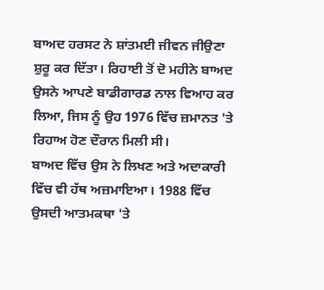ਬਾਅਦ ਹਰਸਟ ਨੇ ਸ਼ਾਂਤਮਈ ਜੀਵਨ ਜੀਉਣਾ ਸ਼ੁਰੂ ਕਰ ਦਿੱਤਾ। ਰਿਹਾਈ ਤੋਂ ਦੋ ਮਹੀਨੇ ਬਾਅਦ ਉਸਨੇ ਆਪਣੇ ਬਾਡੀਗਾਰਡ ਨਾਲ ਵਿਆਹ ਕਰ ਲਿਆ, ਜਿਸ ਨੂੰ ਉਹ 1976 ਵਿੱਚ ਜ਼ਮਾਨਤ 'ਤੇ ਰਿਹਾਅ ਹੋਣ ਦੌਰਾਨ ਮਿਲੀ ਸੀ।
ਬਾਅਦ ਵਿੱਚ ਉਸ ਨੇ ਲਿਖਣ ਅਤੇ ਅਦਾਕਾਰੀ ਵਿੱਚ ਵੀ ਹੱਥ ਅਜ਼ਮਾਇਆ। 1988 ਵਿੱਚ ਉਸਦੀ ਆਤਮਕਥਾ 'ਤੇ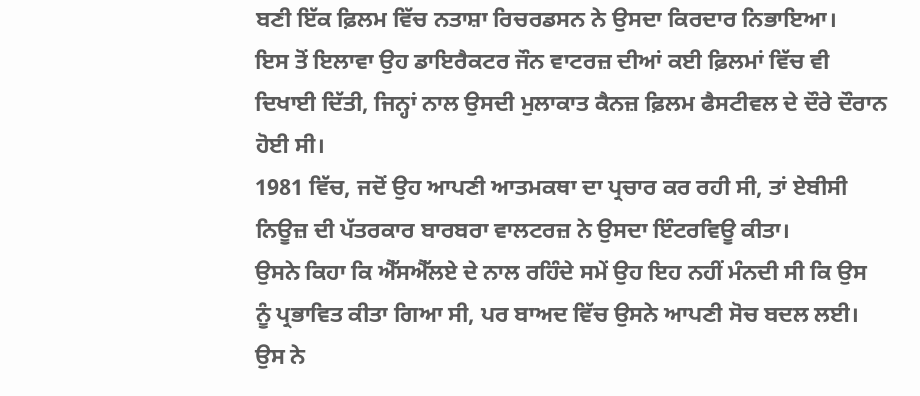ਬਣੀ ਇੱਕ ਫ਼ਿਲਮ ਵਿੱਚ ਨਤਾਸ਼ਾ ਰਿਚਰਡਸਨ ਨੇ ਉਸਦਾ ਕਿਰਦਾਰ ਨਿਭਾਇਆ।
ਇਸ ਤੋਂ ਇਲਾਵਾ ਉਹ ਡਾਇਰੈਕਟਰ ਜੌਨ ਵਾਟਰਜ਼ ਦੀਆਂ ਕਈ ਫ਼ਿਲਮਾਂ ਵਿੱਚ ਵੀ ਦਿਖਾਈ ਦਿੱਤੀ, ਜਿਨ੍ਹਾਂ ਨਾਲ ਉਸਦੀ ਮੁਲਾਕਾਤ ਕੈਨਜ਼ ਫ਼ਿਲਮ ਫੈਸਟੀਵਲ ਦੇ ਦੌਰੇ ਦੌਰਾਨ ਹੋਈ ਸੀ।
1981 ਵਿੱਚ, ਜਦੋਂ ਉਹ ਆਪਣੀ ਆਤਮਕਥਾ ਦਾ ਪ੍ਰਚਾਰ ਕਰ ਰਹੀ ਸੀ, ਤਾਂ ਏਬੀਸੀ ਨਿਊਜ਼ ਦੀ ਪੱਤਰਕਾਰ ਬਾਰਬਰਾ ਵਾਲਟਰਜ਼ ਨੇ ਉਸਦਾ ਇੰਟਰਵਿਊ ਕੀਤਾ।
ਉਸਨੇ ਕਿਹਾ ਕਿ ਐੱਸਐੱਲਏ ਦੇ ਨਾਲ ਰਹਿੰਦੇ ਸਮੇਂ ਉਹ ਇਹ ਨਹੀਂ ਮੰਨਦੀ ਸੀ ਕਿ ਉਸ ਨੂੰ ਪ੍ਰਭਾਵਿਤ ਕੀਤਾ ਗਿਆ ਸੀ, ਪਰ ਬਾਅਦ ਵਿੱਚ ਉਸਨੇ ਆਪਣੀ ਸੋਚ ਬਦਲ ਲਈ।
ਉਸ ਨੇ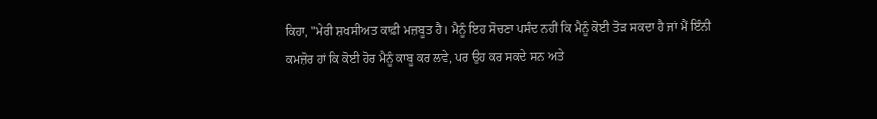ਕਿਹਾ, "ਮੇਰੀ ਸ਼ਖਸੀਅਤ ਕਾਫ਼ੀ ਮਜ਼ਬੂਤ ਹੈ। ਮੈਨੂੰ ਇਹ ਸੋਚਣਾ ਪਸੰਦ ਨਹੀਂ ਕਿ ਮੈਨੂੰ ਕੋਈ ਤੋੜ ਸਕਦਾ ਹੈ ਜਾਂ ਮੈਂ ਇੰਨੀ ਕਮਜ਼ੋਰ ਹਾਂ ਕਿ ਕੋਈ ਹੋਰ ਮੈਨੂੰ ਕਾਬੂ ਕਰ ਲਵੇ, ਪਰ ਉਹ ਕਰ ਸਕਦੇ ਸਨ ਅਤੇ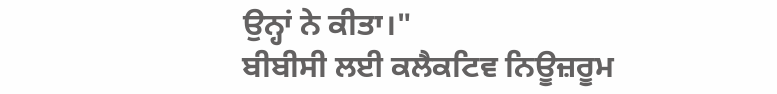ਉਨ੍ਹਾਂ ਨੇ ਕੀਤਾ।"
ਬੀਬੀਸੀ ਲਈ ਕਲੈਕਟਿਵ ਨਿਊਜ਼ਰੂਮ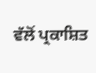ਵੱਲੋਂ ਪ੍ਰਕਾਸ਼ਿਤ